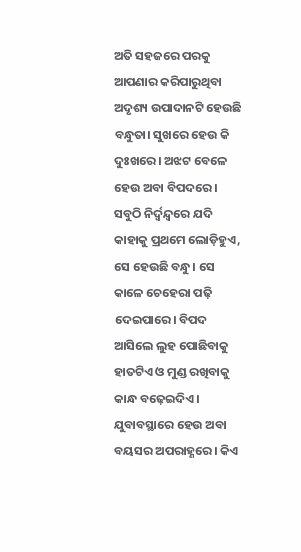ଅତି ସହଜରେ ପରକୁ ଆପଣାର କରିପାରୁଥିବା ଅଦୃଶ୍ୟ ଉପାଦାନଟି ହେଉଛି ବନ୍ଧୁତା। ସୁଖରେ ହେଉ କି ଦୁଃଖରେ। ଅଝଟ ବେଳେ ହେଉ ଅବା ବିପଦରେ। ସବୁଠି ନିର୍ଦ୍ୱନ୍ଦ୍ୱରେ ଯଦି କାହାକୁ ପ୍ରଥମେ ଲୋଡ଼ିହୁଏ, ସେ ହେଉଛି ବନ୍ଧୁ। ସେ କାଳେ ଚେହେରା ପଢ଼ି ଦେଇପାରେ। ବିପଦ ଆସିଲେ ଲୁହ ପୋଛିବାକୁ ହାତଟିଏ ଓ ମୁଣ୍ଡ ରଖିବାକୁ କାନ୍ଧ ବଢ଼େଇଦିଏ। ଯୁବାବସ୍ଥାରେ ହେଉ ଅବା ବୟସର ଅପରାହ୍ଣରେ। କିଏ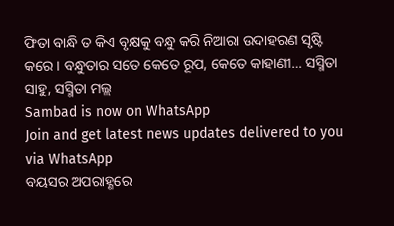ଫିତା ବାନ୍ଧି ତ କିଏ ବୃକ୍ଷକୁ ବନ୍ଧୁ କରି ନିଆରା ଉଦାହରଣ ସୃଷ୍ଟି କରେ। ବନ୍ଧୁତାର ସତେ କେତେ ରୂପ, କେତେ କାହାଣୀ… ସସ୍ମିତା ସାହୁ, ସସ୍ମିତା ମଲ୍ଲ
Sambad is now on WhatsApp
Join and get latest news updates delivered to you via WhatsApp
ବୟସର ଅପରାହ୍ଣରେ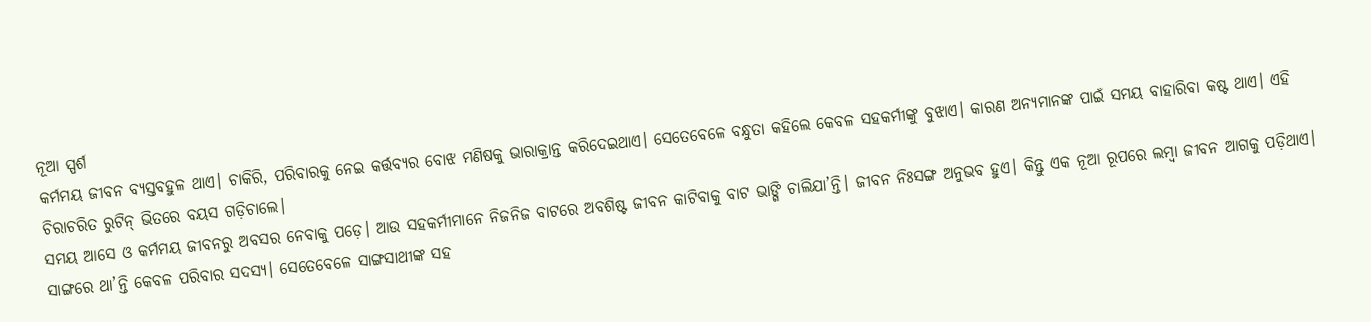ନୂଆ ସ୍ପର୍ଶ
କର୍ମମୟ ଜୀବନ ବ୍ୟସ୍ତବହୁଳ ଥାଏ। ଚାକିରି, ପରିବାରକୁ ନେଇ କର୍ତ୍ତବ୍ୟର ବୋଝ ମଣିଷକୁ ଭାରାକ୍ରାନ୍ତ କରିଦେଇଥାଏ। ସେତେବେଳେ ବନ୍ଧୁତା କହିଲେ କେବଳ ସହକର୍ମୀଙ୍କୁ ବୁଝାଏ। କାରଣ ଅନ୍ୟମାନଙ୍କ ପାଇଁ ସମୟ ବାହାରିବା କଷ୍ଟ ଥାଏ। ଏହି ଚିରାଚରିତ ରୁଟିନ୍ ଭିତରେ ବୟସ ଗଡ଼ିଚାଲେ।
ସମୟ ଆସେ ଓ କର୍ମମୟ ଜୀବନରୁ ଅବସର ନେବାକୁ ପଡ଼େ। ଆଉ ସହକର୍ମୀମାନେ ନିଜନିଜ ବାଟରେ ଅବଶିଷ୍ଟ ଜୀବନ କାଟିବାକୁ ବାଟ ଭାଙ୍ଗି ଚାଲିଯା’ନ୍ତି। ଜୀବନ ନିଃସଙ୍ଗ ଅନୁଭବ ହୁଏ। କିନ୍ତୁ ଏକ ନୂଆ ରୂପରେ ଲମ୍ବା ଜୀବନ ଆଗକୁ ପଡ଼ିଥାଏ। ସାଙ୍ଗରେ ଥା’ନ୍ତି କେବଳ ପରିବାର ସଦସ୍ୟ। ସେତେବେଳେ ସାଙ୍ଗସାଥୀଙ୍କ ସହ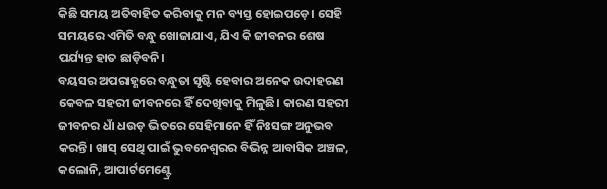କିଛି ସମୟ ଅତିବାହିତ କରିବାକୁ ମନ ବ୍ୟସ୍ତ ହୋଇପଡ଼େ। ସେହି ସମୟରେ ଏମିତି ବନ୍ଧୁ ଖୋଜାଯାଏ, ଯିଏ କି ଜୀବନର ଶେଷ ପର୍ଯ୍ୟନ୍ତ ହାତ ଛାଡ଼ିବନି।
ବୟସର ଅପରାହ୍ଣରେ ବନ୍ଧୁତା ସୃଷ୍ଟି ହେବାର ଅନେକ ଉଦାହରଣ କେବଳ ସହରୀ ଜୀବନରେ ହିଁ ଦେଖିବାକୁ ମିଳୁଛି। କାରଣ ସହରୀ ଜୀବନର ଧାଁ ଧଉଡ଼ ଭିତରେ ସେହିମାନେ ହିଁ ନିଃସଙ୍ଗ ଅନୁଭବ କରନ୍ତି। ଖାସ୍ ସେଥି ପାଇଁ ଭୁବନେଶ୍ୱରର ବିଭିନ୍ନ ଆବାସିକ ଅଞ୍ଚଳ, କଲୋନି, ଆପାର୍ଟମେଣ୍ଟ୍ରେ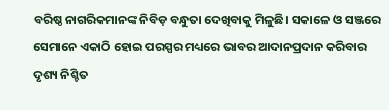ବରିଷ୍ଠ ନାଗରିକମାନଙ୍କ ନିବିଡ଼ ବନ୍ଧୁତା ଦେଖିବାକୁ ମିଳୁଛି। ସକାଳେ ଓ ସଞ୍ଜରେ ସେମାନେ ଏକାଠି ହୋଇ ପରସ୍ପର ମଧ୍ୟରେ ଭାବର ଆଦାନପ୍ରଦାନ କରିବାର ଦୃଶ୍ୟ ନିଶ୍ଚିତ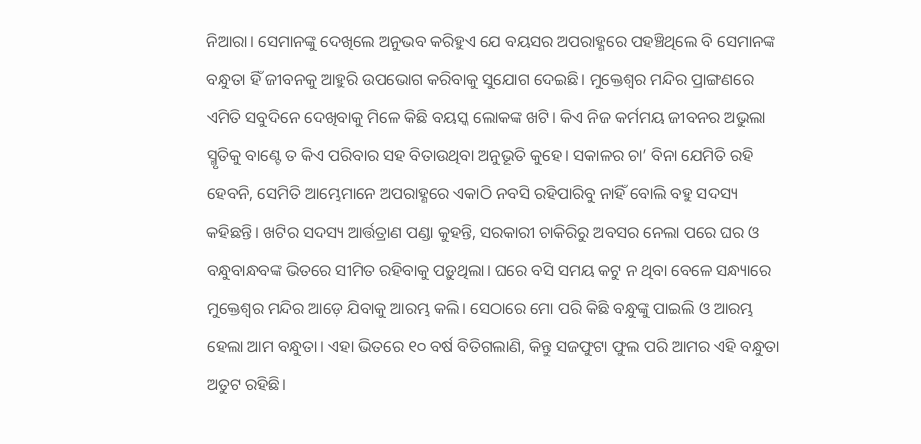ନିଆରା। ସେମାନଙ୍କୁ ଦେଖିଲେ ଅନୁଭବ କରିହୁଏ ଯେ ବୟସର ଅପରାହ୍ଣରେ ପହଞ୍ଚିଥିଲେ ବି ସେମାନଙ୍କ ବନ୍ଧୁତା ହିଁ ଜୀବନକୁ ଆହୁରି ଉପଭୋଗ କରିବାକୁ ସୁଯୋଗ ଦେଇଛି। ମୁକ୍ତେଶ୍ୱର ମନ୍ଦିର ପ୍ରାଙ୍ଗଣରେ ଏମିତି ସବୁଦିନେ ଦେଖିବାକୁ ମିଳେ କିଛି ବୟସ୍କ ଲୋକଙ୍କ ଖଟି। କିଏ ନିଜ କର୍ମମୟ ଜୀବନର ଅଭୁଲା ସ୍ମୃତିକୁ ବାଣ୍ଟେ ତ କିଏ ପରିବାର ସହ ବିତାଉଥିବା ଅନୁଭୂତି କୁହେ। ସକାଳର ଚା’ ବିନା ଯେମିତି ରହି ହେବନି, ସେମିତି ଆମ୍ଭେମାନେ ଅପରାହ୍ଣରେ ଏକାଠି ନବସି ରହିପାରିବୁ ନାହିଁ ବୋଲି ବହୁ ସଦସ୍ୟ କହିଛନ୍ତି। ଖଟିର ସଦସ୍ୟ ଆର୍ତ୍ତତ୍ରାଣ ପଣ୍ଡା କୁହନ୍ତି, ସରକାରୀ ଚାକିରିରୁ ଅବସର ନେଲା ପରେ ଘର ଓ ବନ୍ଧୁବାନ୍ଧବଙ୍କ ଭିତରେ ସୀମିତ ରହିବାକୁ ପଡ଼ୁଥିଲା। ଘରେ ବସି ସମୟ କଟୁ ନ ଥିବା ବେଳେ ସନ୍ଧ୍ୟାରେ ମୁକ୍ତେଶ୍ୱର ମନ୍ଦିର ଆଡ଼େ ଯିବାକୁ ଆରମ୍ଭ କଲି। ସେଠାରେ ମୋ ପରି କିଛି ବନ୍ଧୁଙ୍କୁ ପାଇଲି ଓ ଆରମ୍ଭ ହେଲା ଆମ ବନ୍ଧୁତା। ଏହା ଭିତରେ ୧୦ ବର୍ଷ ବିତିଗଲାଣି, କିନ୍ତୁ ସଜଫୁଟା ଫୁଲ ପରି ଆମର ଏହି ବନ୍ଧୁତା ଅତୁଟ ରହିଛି।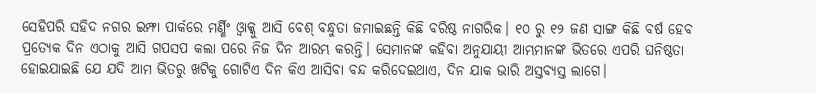ସେହିପରି ସହିଦ ନଗର ଇମ୍ଫା ପାର୍କରେ ମର୍ଣ୍ଣିଂ ଓ୍ଵାକ୍କୁ ଆସି ବେଶ୍ ବନ୍ଧୁତା ଜମାଇଛନ୍ତି କିଛି ବରିଷ୍ଠ ନାଗରିକ। ୧୦ ରୁ ୧୨ ଜଣ ସାଙ୍ଗ କିଛି ବର୍ଷ ହେବ ପ୍ରତ୍ୟେକ ଦିନ ଏଠାକୁ ଆସି ଗପସପ କଲା ପରେ ନିଜ ଦିନ ଆରମ୍ଭ କରନ୍ତି। ସେମାନଙ୍କ କହିବା ଅନୁଯାୟୀ ଆମ୍ଭମାନଙ୍କ ଭିତରେ ଏପରି ଘନିଷ୍ଠତା ହୋଇଯାଇଛି ଯେ ଯଦି ଆମ ଭିତରୁ ଖଟିକୁ ଗୋଟିଏ ଦିନ କିଏ ଆସିବା ବନ୍ଦ କରିଦେଇଥାଏ, ଦିନ ଯାକ ଭାରି ଅସ୍ତବ୍ୟସ୍ତ ଲାଗେ।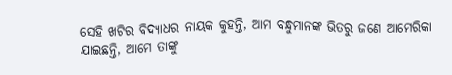ସେହି ଖଟିର ବିଦ୍ୟାଧର ନାୟକ କୁହନ୍ତି, ଆମ ବନ୍ଧୁମାନଙ୍କ ଭିତରୁ ଜଣେ ଆମେରିକା ଯାଇଛନ୍ତି, ଆମେ ତାଙ୍କୁ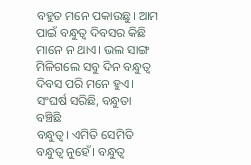ବହୁତ ମନେ ପକାଉଛୁ। ଆମ ପାଇଁ ବନ୍ଧୁତ୍ୱ ଦିବସର କିଛି ମାନେ ନ ଥାଏ। ଭଲ ସାଙ୍ଗ ମିଳିଗଲେ ସବୁ ଦିନ ବନ୍ଧୁତ୍ୱ ଦିବସ ପରି ମନେ ହୁଏ।
ସଂଘର୍ଷ ସରିଛି, ବନ୍ଧୁତା ବଞ୍ଚିଛି
ବନ୍ଧୁତ୍ୱ। ଏମିତି ସେମିତି ବନ୍ଧୁତ୍ୱ ନୁହେଁ। ବନ୍ଧୁତ୍ୱ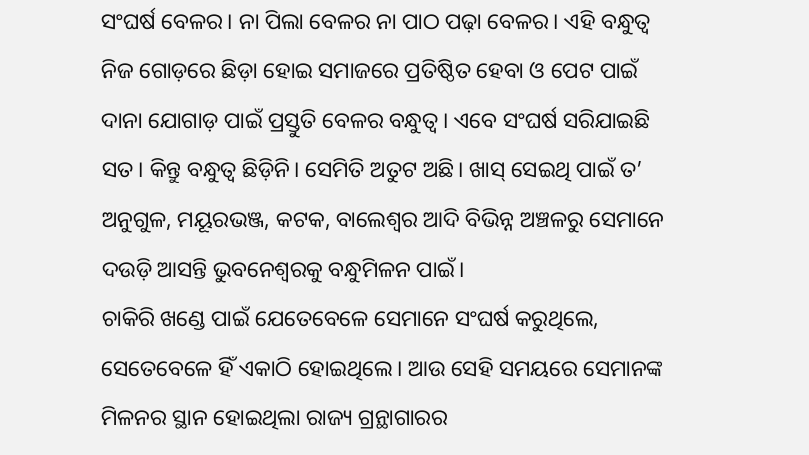ସଂଘର୍ଷ ବେଳର। ନା ପିଲା ବେଳର ନା ପାଠ ପଢ଼ା ବେଳର। ଏହି ବନ୍ଧୁତ୍ୱ ନିଜ ଗୋଡ଼ରେ ଛିଡ଼ା ହୋଇ ସମାଜରେ ପ୍ରତିଷ୍ଠିତ ହେବା ଓ ପେଟ ପାଇଁ ଦାନା ଯୋଗାଡ଼ ପାଇଁ ପ୍ରସ୍ତୁତି ବେଳର ବନ୍ଧୁତ୍ୱ। ଏବେ ସଂଘର୍ଷ ସରିଯାଇଛି ସତ। କିନ୍ତୁ ବନ୍ଧୁତ୍ୱ ଛିଡ଼ିନି। ସେମିତି ଅତୁଟ ଅଛି। ଖାସ୍ ସେଇଥି ପାଇଁ ତ’ ଅନୁଗୁଳ, ମୟୂରଭଞ୍ଜ, କଟକ, ବାଲେଶ୍ୱର ଆଦି ବିଭିନ୍ନ ଅଞ୍ଚଳରୁ ସେମାନେ ଦଉଡ଼ି ଆସନ୍ତି ଭୁବନେଶ୍ୱରକୁ ବନ୍ଧୁମିଳନ ପାଇଁ।
ଚାକିରି ଖଣ୍ଡେ ପାଇଁ ଯେତେବେଳେ ସେମାନେ ସଂଘର୍ଷ କରୁଥିଲେ, ସେତେବେଳେ ହିଁ ଏକାଠି ହୋଇଥିଲେ। ଆଉ ସେହି ସମୟରେ ସେମାନଙ୍କ ମିଳନର ସ୍ଥାନ ହୋଇଥିଲା ରାଜ୍ୟ ଗ୍ରନ୍ଥାଗାରର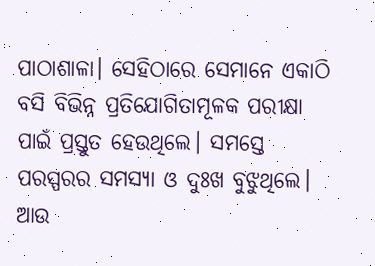ପାଠାଶାଳା। ସେହିଠାରେ ସେମାନେ ଏକାଠି ବସି ବିଭିନ୍ନ ପ୍ରତିଯୋଗିତାମୂଳକ ପରୀକ୍ଷା ପାଇଁ ପ୍ରସ୍ତୁତ ହେଉଥିଲେ। ସମସ୍ତେ ପରସ୍ପରର ସମସ୍ୟା ଓ ଦୁଃଖ ବୁଝୁଥିଲେ। ଆଉ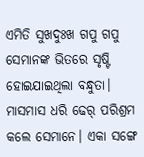ଏମିତି ସୁଖଦୁଃଖ ଗପୁ ଗପୁ ସେମାନଙ୍କ ଭିତରେ ସୃଷ୍ଟି ହୋଇଯାଇଥିଲା ବନ୍ଧୁତା। ମାସମାସ ଧରି ଢେର୍ ପରିଶ୍ରମ କଲେ ସେମାନେ। ଏକା ସଙ୍ଗେ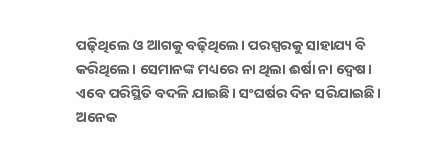ପଢ଼ିଥିଲେ ଓ ଆଗକୁ ବଢ଼ିଥିଲେ। ପରସ୍ପରକୁ ସାହାଯ୍ୟ ବି କରିଥିଲେ। ସେମାନଙ୍କ ମଧ୍ୟରେ ନା ଥିଲା ଈର୍ଷା ନା ଦ୍ୱେଷ।
ଏବେ ପରିସ୍ଥିତି ବଦଳି ଯାଇଛି। ସଂଘର୍ଷର ଦିନ ସରିଯାଇଛି। ଅନେକ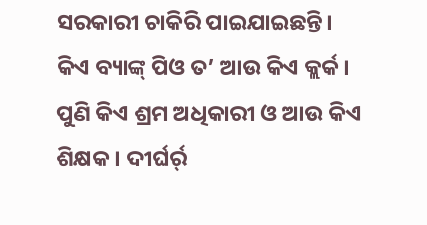ସରକାରୀ ଚାକିରି ପାଇଯାଇଛନ୍ତି। କିଏ ବ୍ୟାଙ୍କ୍ ପିଓ ତ’ ଆଉ କିଏ କ୍ଲର୍କ। ପୁଣି କିଏ ଶ୍ରମ ଅଧିକାରୀ ଓ ଆଉ କିଏ ଶିକ୍ଷକ। ଦୀର୍ଘର୍ର୍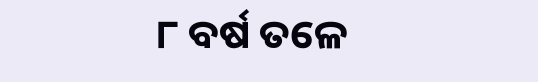୮ ବର୍ଷ ତଳେ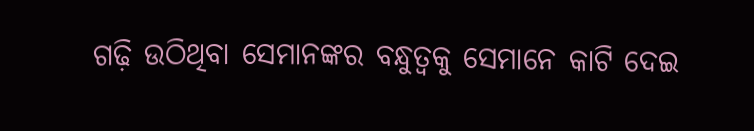ଗଢ଼ି ଉଠିଥିବା ସେମାନଙ୍କର ବନ୍ଧୁତ୍ୱକୁ ସେମାନେ କାଟି ଦେଇ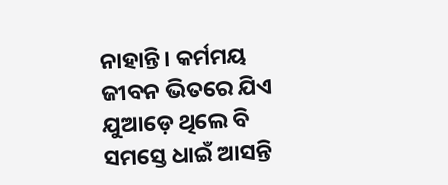ନାହାନ୍ତି। କର୍ମମୟ ଜୀବନ ଭିତରେ ଯିଏ ଯୁଆଡ଼େ ଥିଲେ ବି ସମସ୍ତେ ଧାଇଁ ଆସନ୍ତି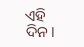ଏହି ଦିନ।